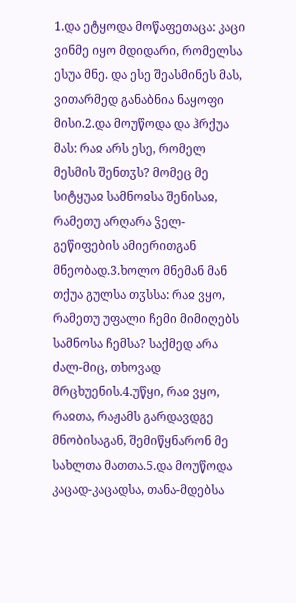1.და ეტყოდა მოწაფეთაცა: კაცი ვინმე იყო მდიდარი, რომელსა ესუა მნე. და ესე შეასმინეს მას, ვითარმედ განაბნია ნაყოფი მისი.2.და მოუწოდა და ჰრქუა მას: რაჲ არს ესე, რომელ მესმის შენთჳს? მომეც მე სიტყუაჲ სამნოჲსა შენისაჲ, რამეთუ არღარა ჴელ-გეწიფების ამიერითგან მნეობად.3.ხოლო მნემან მან თქუა გულსა თჳსსა: რაჲ ვყო, რამეთუ უფალი ჩემი მიმიღებს სამნოსა ჩემსა? საქმედ არა ძალ-მიც, თხოვად მრცხუენის.4.უწყი, რაჲ ვყო, რაჲთა, რაჟამს გარდავდგე მნობისაგან, შემიწყნარონ მე სახლთა მათთა.5.და მოუწოდა კაცად-კაცადსა, თანა-მდებსა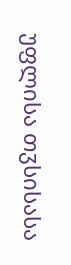უფლისა თჳსისასა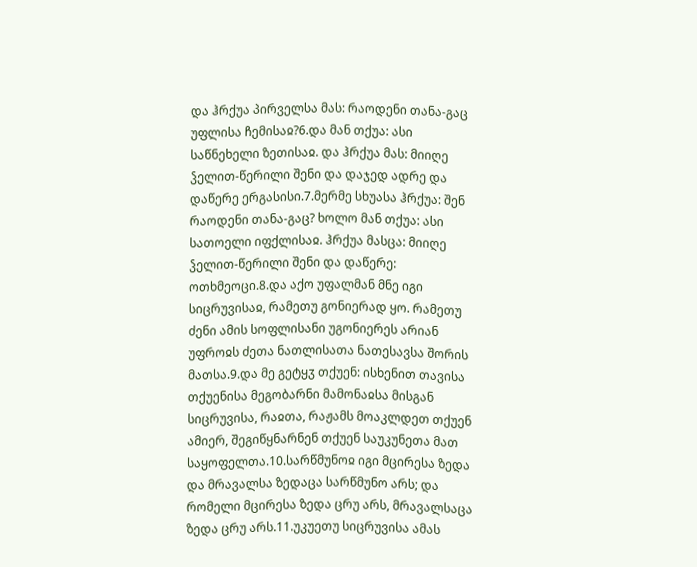და ჰრქუა პირველსა მას: რაოდენი თანა-გაც უფლისა ჩემისაჲ?6.და მან თქუა: ასი საწნეხელი ზეთისაჲ. და ჰრქუა მას: მიიღე ჴელით-წერილი შენი და დაჯედ ადრე და დაწერე ერგასისი.7.მერმე სხუასა ჰრქუა: შენ რაოდენი თანა-გაც? ხოლო მან თქუა: ასი სათოელი იფქლისაჲ. ჰრქუა მასცა: მიიღე ჴელით-წერილი შენი და დაწერე: ოთხმეოცი.8.და აქო უფალმან მნე იგი სიცრუვისაჲ, რამეთუ გონიერად ყო. რამეთუ ძენი ამის სოფლისანი უგონიერეს არიან უფროჲს ძეთა ნათლისათა ნათესავსა შორის მათსა.9.და მე გეტყჳ თქუენ: ისხენით თავისა თქუენისა მეგობარნი მამონაჲსა მისგან სიცრუვისა, რაჲთა, რაჟამს მოაკლდეთ თქუენ ამიერ, შეგიწყნარნენ თქუენ საუკუნეთა მათ საყოფელთა.10.სარწმუნოჲ იგი მცირესა ზედა და მრავალსა ზედაცა სარწმუნო არს; და რომელი მცირესა ზედა ცრუ არს, მრავალსაცა ზედა ცრუ არს.11.უკუეთუ სიცრუვისა ამას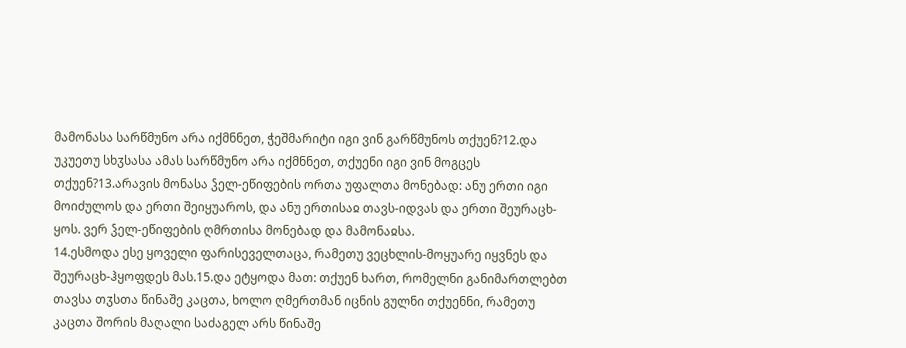მამონასა სარწმუნო არა იქმნნეთ, ჭეშმარიტი იგი ვინ გარწმუნოს თქუენ?12.და უკუეთუ სხჳსასა ამას სარწმუნო არა იქმნნეთ, თქუენი იგი ვინ მოგცეს თქუენ?13.არავის მონასა ჴელ-ეწიფების ორთა უფალთა მონებად: ანუ ერთი იგი მოიძულოს და ერთი შეიყუაროს, და ანუ ერთისაჲ თავს-იდვას და ერთი შეურაცხ-ყოს. ვერ ჴელ-ეწიფების ღმრთისა მონებად და მამონაჲსა.
14.ესმოდა ესე ყოველი ფარისეველთაცა, რამეთუ ვეცხლის-მოყუარე იყვნეს და შეურაცხ-ჰყოფდეს მას.15.და ეტყოდა მათ: თქუენ ხართ, რომელნი განიმართლებთ თავსა თჳსთა წინაშე კაცთა, ხოლო ღმერთმან იცნის გულნი თქუენნი, რამეთუ კაცთა შორის მაღალი საძაგელ არს წინაშე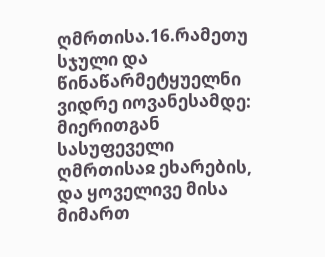ღმრთისა.16.რამეთუ სჯული და წინაწარმეტყუელნი ვიდრე იოვანესამდე: მიერითგან სასუფეველი ღმრთისაჲ ეხარების, და ყოველივე მისა მიმართ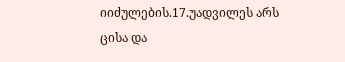იიძულების.17.უადვილეს არს ცისა და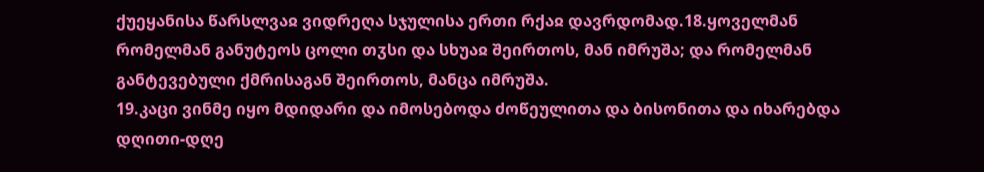ქუეყანისა წარსლვაჲ ვიდრეღა სჯულისა ერთი რქაჲ დავრდომად.18.ყოველმან რომელმან განუტეოს ცოლი თჳსი და სხუაჲ შეირთოს, მან იმრუშა; და რომელმან განტევებული ქმრისაგან შეირთოს, მანცა იმრუშა.
19.კაცი ვინმე იყო მდიდარი და იმოსებოდა ძოწეულითა და ბისონითა და იხარებდა დღითი-დღე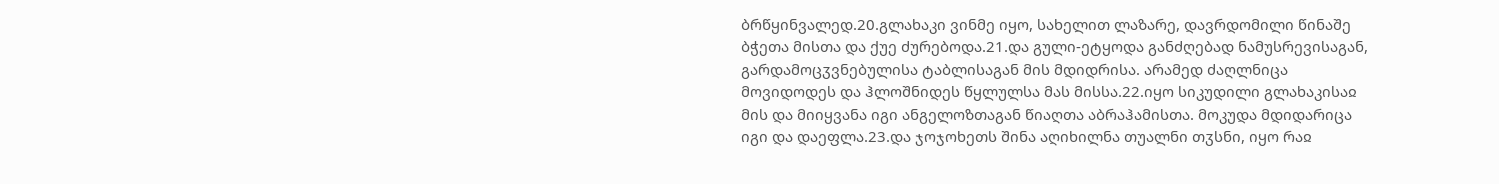ბრწყინვალედ.20.გლახაკი ვინმე იყო, სახელით ლაზარე, დავრდომილი წინაშე ბჭეთა მისთა და ქუე ძურებოდა.21.და გული-ეტყოდა განძღებად ნამუსრევისაგან, გარდამოცჳვნებულისა ტაბლისაგან მის მდიდრისა. არამედ ძაღლნიცა მოვიდოდეს და ჰლოშნიდეს წყლულსა მას მისსა.22.იყო სიკუდილი გლახაკისაჲ მის და მიიყვანა იგი ანგელოზთაგან წიაღთა აბრაჰამისთა. მოკუდა მდიდარიცა იგი და დაეფლა.23.და ჯოჯოხეთს შინა აღიხილნა თუალნი თჳსნი, იყო რაჲ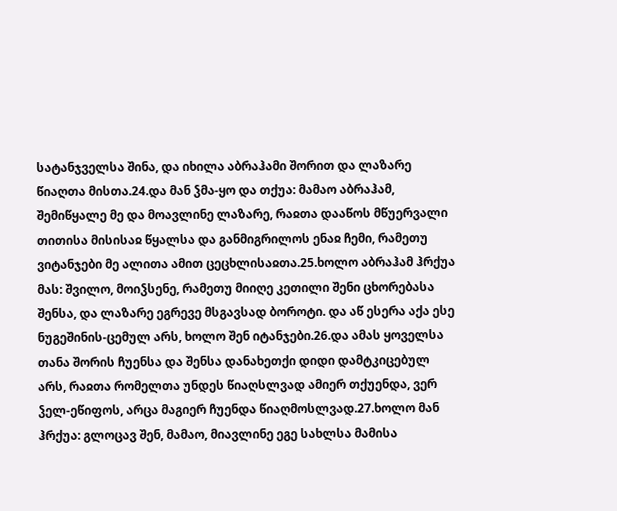სატანჯველსა შინა, და იხილა აბრაჰამი შორით და ლაზარე წიაღთა მისთა.24.და მან ჴმა-ყო და თქუა: მამაო აბრაჰამ, შემიწყალე მე და მოავლინე ლაზარე, რაჲთა დააწოს მწუერვალი თითისა მისისაჲ წყალსა და განმიგრილოს ენაჲ ჩემი, რამეთუ ვიტანჯები მე ალითა ამით ცეცხლისაჲთა.25.ხოლო აბრაჰამ ჰრქუა მას: შვილო, მოიჴსენე, რამეთუ მიიღე კეთილი შენი ცხორებასა შენსა, და ლაზარე ეგრევე მსგავსად ბოროტი. და აწ ესერა აქა ესე ნუგეშინის-ცემულ არს, ხოლო შენ იტანჯები.26.და ამას ყოველსა თანა შორის ჩუენსა და შენსა დანახეთქი დიდი დამტკიცებულ არს, რაჲთა რომელთა უნდეს წიაღსლვად ამიერ თქუენდა, ვერ ჴელ-ეწიფოს, არცა მაგიერ ჩუენდა წიაღმოსლვად.27.ხოლო მან ჰრქუა: გლოცავ შენ, მამაო, მიავლინე ეგე სახლსა მამისა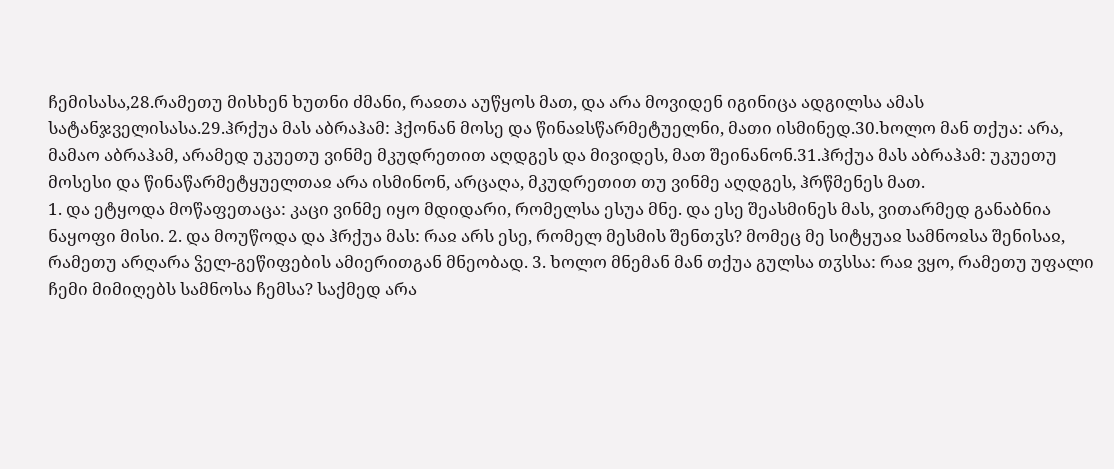ჩემისასა,28.რამეთუ მისხენ ხუთნი ძმანი, რაჲთა აუწყოს მათ, და არა მოვიდენ იგინიცა ადგილსა ამას სატანჯველისასა.29.ჰრქუა მას აბრაჰამ: ჰქონან მოსე და წინაჲსწარმეტუელნი, მათი ისმინედ.30.ხოლო მან თქუა: არა, მამაო აბრაჰამ, არამედ უკუეთუ ვინმე მკუდრეთით აღდგეს და მივიდეს, მათ შეინანონ.31.ჰრქუა მას აბრაჰამ: უკუეთუ მოსესი და წინაწარმეტყუელთაჲ არა ისმინონ, არცაღა, მკუდრეთით თუ ვინმე აღდგეს, ჰრწმენეს მათ.
1. და ეტყოდა მოწაფეთაცა: კაცი ვინმე იყო მდიდარი, რომელსა ესუა მნე. და ესე შეასმინეს მას, ვითარმედ განაბნია ნაყოფი მისი. 2. და მოუწოდა და ჰრქუა მას: რაჲ არს ესე, რომელ მესმის შენთჳს? მომეც მე სიტყუაჲ სამნოჲსა შენისაჲ, რამეთუ არღარა ჴელ-გეწიფების ამიერითგან მნეობად. 3. ხოლო მნემან მან თქუა გულსა თჳსსა: რაჲ ვყო, რამეთუ უფალი ჩემი მიმიღებს სამნოსა ჩემსა? საქმედ არა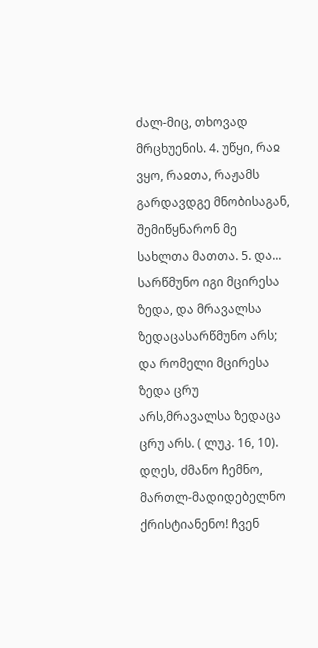ძალ-მიც, თხოვად მრცხუენის. 4. უწყი, რაჲ ვყო, რაჲთა, რაჟამს გარდავდგე მნობისაგან, შემიწყნარონ მე სახლთა მათთა. 5. და...
სარწმუნო იგი მცირესა ზედა, და მრავალსა ზედაცასარწმუნო არს; და რომელი მცირესა ზედა ცრუ არს,მრავალსა ზედაცა ცრუ არს. ( ლუკ. 16, 10).
დღეს, ძმანო ჩემნო, მართლ-მადიდებელნო ქრისტიანენო! ჩვენ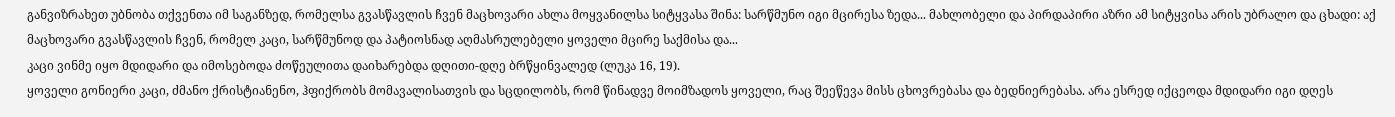განვიზრახეთ უბნობა თქვენთა იმ საგანზედ, რომელსა გვასწავლის ჩვენ მაცხოვარი ახლა მოყვანილსა სიტყვასა შინა: სარწმუნო იგი მცირესა ზედა... მახლობელი და პირდაპირი აზრი ამ სიტყვისა არის უბრალო და ცხადი: აქ მაცხოვარი გვასწავლის ჩვენ, რომელ კაცი, სარწმუნოდ და პატიოსნად აღმასრულებელი ყოველი მცირე საქმისა და...
კაცი ვინმე იყო მდიდარი და იმოსებოდა ძოწეულითა დაიხარებდა დღითი-დღე ბრწყინვალედ (ლუკა 16, 19).
ყოველი გონიერი კაცი, ძმანო ქრისტიანენო, ჰფიქრობს მომავალისათვის და სცდილობს, რომ წინადვე მოიმზადოს ყოველი, რაც შეეწევა მისს ცხოვრებასა და ბედნიერებასა. არა ესრედ იქცეოდა მდიდარი იგი დღეს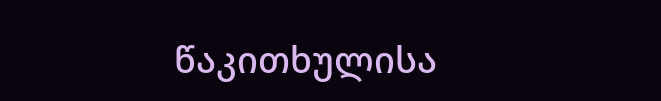წაკითხულისა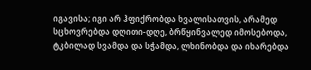იგავისა; იგი არ ჰფიქრობდა ხვალისათვის, არამედ სცხოვრებდა დღითი-დღე, ბრწყინვალედ იმოსებოდა, ტკბილად სვამდა და სჭამდა, ლხინობდა და იხარებდა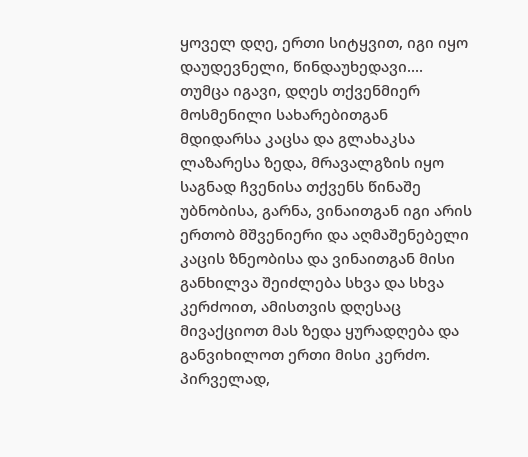ყოველ დღე, ერთი სიტყვით, იგი იყო დაუდევნელი, წინდაუხედავი....
თუმცა იგავი, დღეს თქვენმიერ მოსმენილი სახარებითგან მდიდარსა კაცსა და გლახაკსა ლაზარესა ზედა, მრავალგზის იყო საგნად ჩვენისა თქვენს წინაშე უბნობისა, გარნა, ვინაითგან იგი არის ერთობ მშვენიერი და აღმაშენებელი კაცის ზნეობისა და ვინაითგან მისი განხილვა შეიძლება სხვა და სხვა კერძოით, ამისთვის დღესაც მივაქციოთ მას ზედა ყურადღება და განვიხილოთ ერთი მისი კერძო.
პირველად,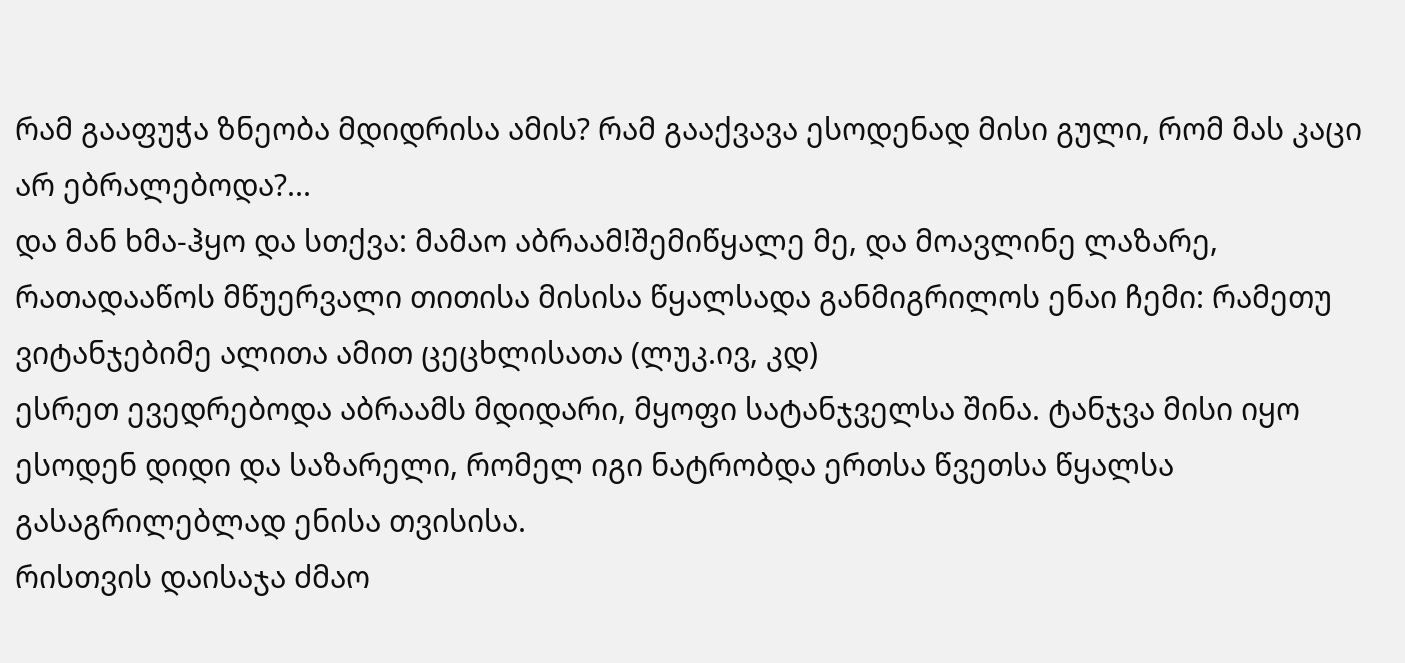რამ გააფუჭა ზნეობა მდიდრისა ამის? რამ გააქვავა ესოდენად მისი გული, რომ მას კაცი არ ებრალებოდა?...
და მან ხმა-ჰყო და სთქვა: მამაო აბრაამ!შემიწყალე მე, და მოავლინე ლაზარე, რათადააწოს მწუერვალი თითისა მისისა წყალსადა განმიგრილოს ენაი ჩემი: რამეთუ ვიტანჯებიმე ალითა ამით ცეცხლისათა (ლუკ.ივ, კდ)
ესრეთ ევედრებოდა აბრაამს მდიდარი, მყოფი სატანჯველსა შინა. ტანჯვა მისი იყო ესოდენ დიდი და საზარელი, რომელ იგი ნატრობდა ერთსა წვეთსა წყალსა გასაგრილებლად ენისა თვისისა.
რისთვის დაისაჯა ძმაო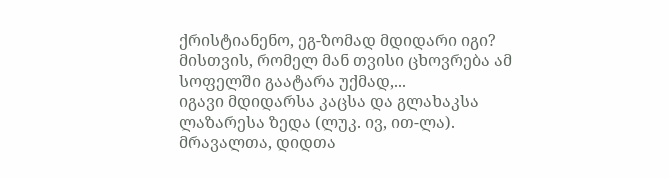ქრისტიანენო, ეგ-ზომად მდიდარი იგი? მისთვის, რომელ მან თვისი ცხოვრება ამ სოფელში გაატარა უქმად,...
იგავი მდიდარსა კაცსა და გლახაკსა ლაზარესა ზედა (ლუკ. ივ, ით-ლა).
მრავალთა, დიდთა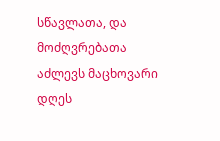სწავლათა, და მოძღვრებათა აძლევს მაცხოვარი დღეს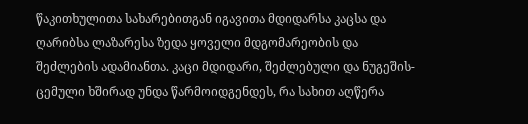წაკითხულითა სახარებითგან იგავითა მდიდარსა კაცსა და ღარიბსა ლაზარესა ზედა ყოველი მდგომარეობის და შეძლების ადამიანთა. კაცი მდიდარი, შეძლებული და ნუგეშის-ცემული ხშირად უნდა წარმოიდგენდეს, რა სახით აღწერა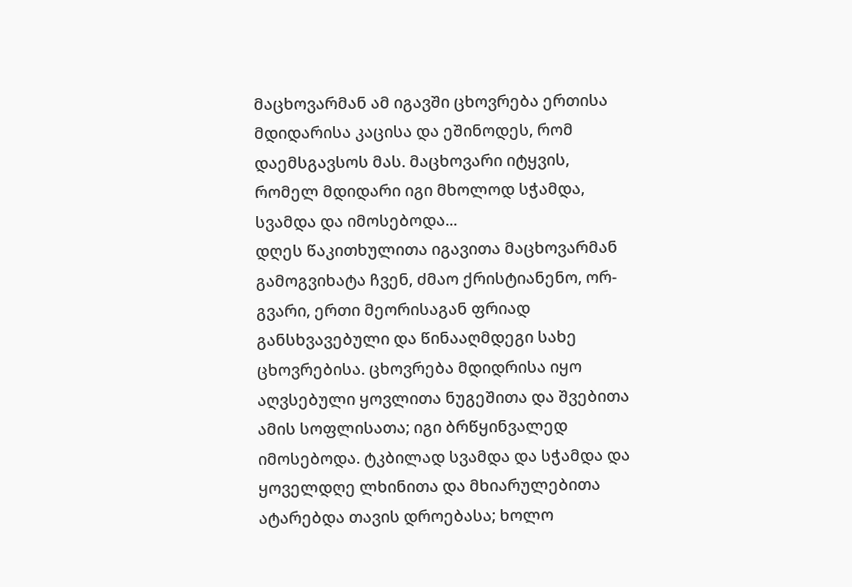მაცხოვარმან ამ იგავში ცხოვრება ერთისა მდიდარისა კაცისა და ეშინოდეს, რომ დაემსგავსოს მას. მაცხოვარი იტყვის, რომელ მდიდარი იგი მხოლოდ სჭამდა, სვამდა და იმოსებოდა...
დღეს წაკითხულითა იგავითა მაცხოვარმან გამოგვიხატა ჩვენ, ძმაო ქრისტიანენო, ორ-გვარი, ერთი მეორისაგან ფრიად განსხვავებული და წინააღმდეგი სახე ცხოვრებისა. ცხოვრება მდიდრისა იყო აღვსებული ყოვლითა ნუგეშითა და შვებითა ამის სოფლისათა; იგი ბრწყინვალედ იმოსებოდა. ტკბილად სვამდა და სჭამდა და ყოველდღე ლხინითა და მხიარულებითა ატარებდა თავის დროებასა; ხოლო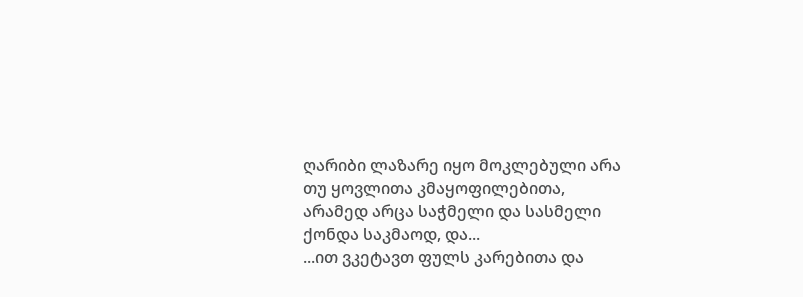ღარიბი ლაზარე იყო მოკლებული არა თუ ყოვლითა კმაყოფილებითა, არამედ არცა საჭმელი და სასმელი ქონდა საკმაოდ, და...
...ით ვკეტავთ ფულს კარებითა და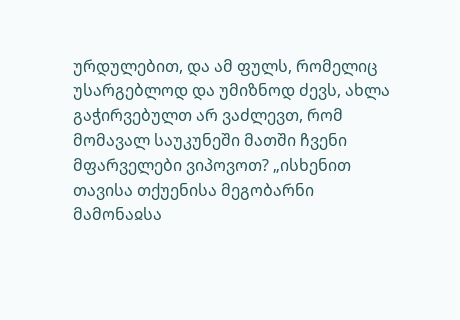ურდულებით, და ამ ფულს, რომელიც უსარგებლოდ და უმიზნოდ ძევს, ახლა გაჭირვებულთ არ ვაძლევთ, რომ მომავალ საუკუნეში მათში ჩვენი მფარველები ვიპოვოთ? „ისხენით თავისა თქუენისა მეგობარნი მამონაჲსა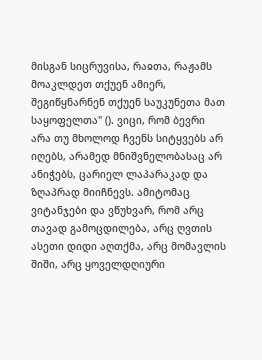მისგან სიცრუვისა, რაჲთა, რაჟამს მოაკლდეთ თქუენ ამიერ, შეგიწყნარნენ თქუენ საუკუნეთა მათ საყოფელთა" (). ვიცი, რომ ბევრი არა თუ მხოლოდ ჩვენს სიტყვებს არ იღებს, არამედ მნიშვნელობასაც არ ანიჭებს, ცარიელ ლაპარაკად და ზღაპრად მიიჩნევს. ამიტომაც ვიტანჯები და ვწუხვარ, რომ არც თავად გამოცდილება, არც ღვთის ასეთი დიდი აღთქმა, არც მომავლის შიში, არც ყოველდღიური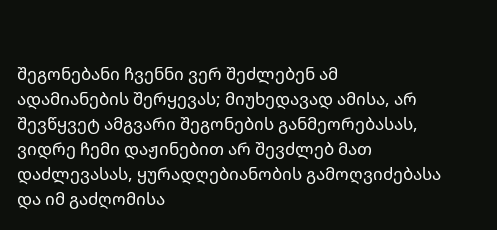შეგონებანი ჩვენნი ვერ შეძლებენ ამ ადამიანების შერყევას; მიუხედავად ამისა, არ შევწყვეტ ამგვარი შეგონების განმეორებასას, ვიდრე ჩემი დაჟინებით არ შევძლებ მათ დაძლევასას, ყურადღებიანობის გამოღვიძებასა და იმ გაძღომისა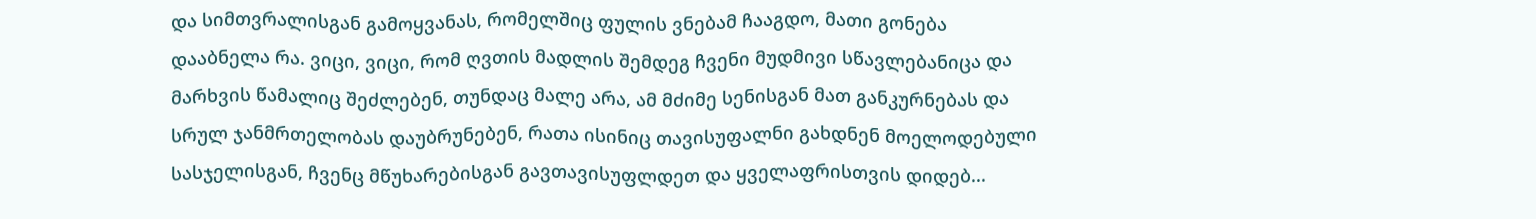და სიმთვრალისგან გამოყვანას, რომელშიც ფულის ვნებამ ჩააგდო, მათი გონება დააბნელა რა. ვიცი, ვიცი, რომ ღვთის მადლის შემდეგ ჩვენი მუდმივი სწავლებანიცა და მარხვის წამალიც შეძლებენ, თუნდაც მალე არა, ამ მძიმე სენისგან მათ განკურნებას და სრულ ჯანმრთელობას დაუბრუნებენ, რათა ისინიც თავისუფალნი გახდნენ მოელოდებული სასჯელისგან, ჩვენც მწუხარებისგან გავთავისუფლდეთ და ყველაფრისთვის დიდებ...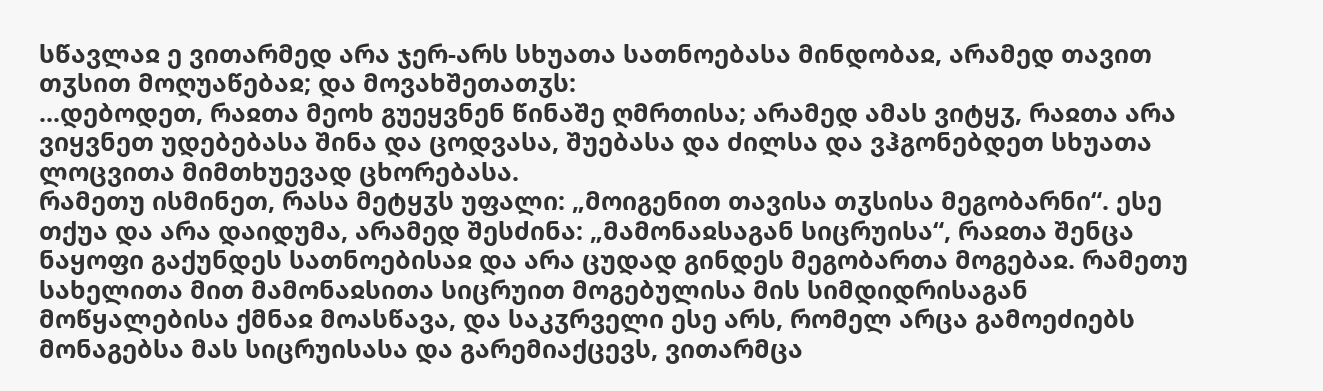სწავლაჲ ე ვითარმედ არა ჯერ-არს სხუათა სათნოებასა მინდობაჲ, არამედ თავით თჳსით მოღუაწებაჲ; და მოვახშეთათჳს:
...დებოდეთ, რაჲთა მეოხ გუეყვნენ წინაშე ღმრთისა; არამედ ამას ვიტყჳ, რაჲთა არა ვიყვნეთ უდებებასა შინა და ცოდვასა, შუებასა და ძილსა და ვჰგონებდეთ სხუათა ლოცვითა მიმთხუევად ცხორებასა.
რამეთუ ისმინეთ, რასა მეტყჳს უფალი: „მოიგენით თავისა თჳსისა მეგობარნი“. ესე თქუა და არა დაიდუმა, არამედ შესძინა: „მამონაჲსაგან სიცრუისა“, რაჲთა შენცა ნაყოფი გაქუნდეს სათნოებისაჲ და არა ცუდად გინდეს მეგობართა მოგებაჲ. რამეთუ სახელითა მით მამონაჲსითა სიცრუით მოგებულისა მის სიმდიდრისაგან მოწყალებისა ქმნაჲ მოასწავა, და საკჳრველი ესე არს, რომელ არცა გამოეძიებს მონაგებსა მას სიცრუისასა და გარემიაქცევს, ვითარმცა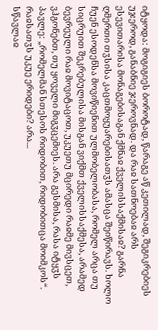იტყოდა: მოგიგიეს ბოროტად, წარაგე აწ კეთილად, შეგიკრებიეს უჯეროდ, განაბნიე ჯეროვნად. და რაჲ სათნოებაჲ არს ესევითარისა მონაგებისაგან ქმნაჲ ქველისსაქმისაჲ? გარნა ღმერთი თჳსისა კაცთმოყუარებისათჳს ამასცა შეიწირავს. ხოლო ჩუენ ესოდენსა მოვიწიენით ულმობელობასა, რომელ არცა თუ სიცრუით შეკრებულისა მისგან ვიქმთ ქველისსაქმესა, არამედ ბევრეული რაჲ მოვიტაცოთ, უკუეთუ მცირედი რაჲმე მივსცეთ, ვჰგონებთ, თუ ყოველი მიგჳცემიეს. არა გესმისა, რასა იტყჳს პავლე: „რომელმან სთესოს რიდობით, რიდობითცა მოიმკოს“. რაჲსათჳს უკუე ერიდები? არა...
სწავლაჲ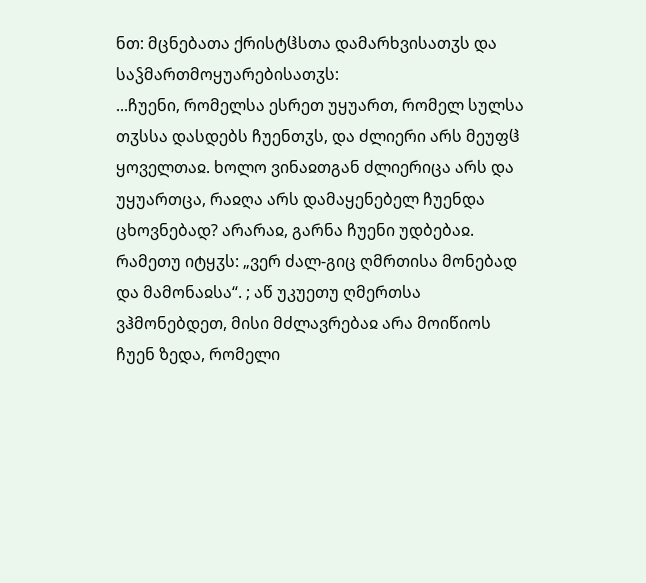ნთ: მცნებათა ქრისტჱსთა დამარხვისათჳს და საჴმართმოყუარებისათჳს:
...ჩუენი, რომელსა ესრეთ უყუართ, რომელ სულსა თჳსსა დასდებს ჩუენთჳს, და ძლიერი არს მეუფჱ ყოველთაჲ. ხოლო ვინაჲთგან ძლიერიცა არს და უყუართცა, რაჲღა არს დამაყენებელ ჩუენდა ცხოვნებად? არარაჲ, გარნა ჩუენი უდბებაჲ. რამეთუ იტყჳს: „ვერ ძალ-გიც ღმრთისა მონებად და მამონაჲსა“. ; აწ უკუეთუ ღმერთსა ვჰმონებდეთ, მისი მძლავრებაჲ არა მოიწიოს ჩუენ ზედა, რომელი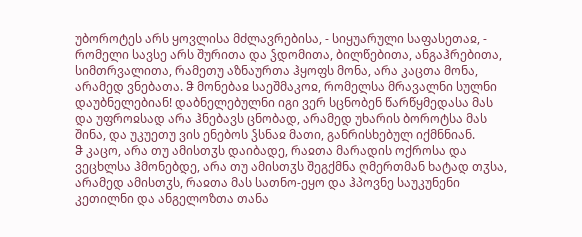უბოროტეს არს ყოვლისა მძლავრებისა, - სიყუარული საფასეთაჲ, - რომელი სავსე არს შურითა და ჴდომითა, ბილწებითა, ანგაჰრებითა, სიმთრვალითა, რამეთუ აზნაურთა ჰყოფს მონა, არა კაცთა მონა, არამედ ვნებათა. ჵ მონებაჲ საეშმაკოჲ, რომელსა მრავალნი სულნი დაუბნელებიან! დაბნელებულნი იგი ვერ სცნობენ წარწყმედასა მას და უფროჲსად არა ჰნებავს ცნობად, არამედ უხარის ბოროტსა მას შინა, და უკუეთუ ვის ენებოს ჴსნაჲ მათი, განრისხებულ იქმნნიან.
ჵ კაცო, არა თუ ამისთჳს დაიბადე, რაჲთა მარადის ოქროსა და ვეცხლსა ჰმონებდე, არა თუ ამისთჳს შეგქმნა ღმერთმან ხატად თჳსა, არამედ ამისთჳს, რაჲთა მას სათნო-ეყო და ჰპოვნე საუკუნენი კეთილნი და ანგელოზთა თანა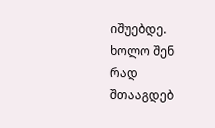იშუებდე. ხოლო შენ რად შთააგდებ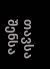თავსა შენსა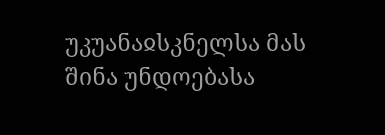უკუანაჲსკნელსა მას შინა უნდოებასა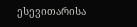ესევითარისა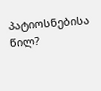პატიოსნებისა წილ?